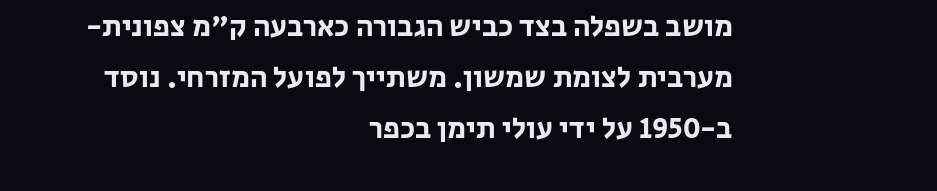מושב בשפלה בצד כביש הגבורה כארבעה ק"מ צפונית-מערבית לצומת שמשון. משתייך לפועל המזרחי. נוסד ב-1950 על ידי עולי תימן בכפר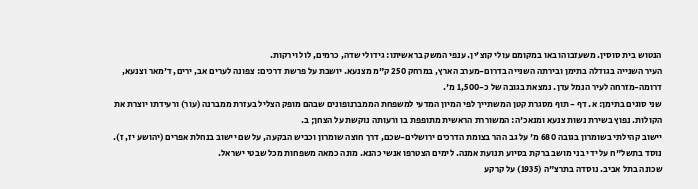הנטוש בית סוסין. משעזבוהו באו במקומם עולי קוצ'ין. ענפי המשק בראשיתו: גידולי שדה, כרמים, לול וירקות.
העיר השנייה בגודלה בתימן ובירתה השנייה בדרום-מערב הארץ, במרחק 250 ק"מ מצנעא. יושבת על פרשת דרכים: צפונה לערים אב, ירים, ד'מאר וצנעא, דרומה-מזרחה לעיר הנמל עדן. נמצאת בגובה של כ-1,500 מ'.
שני סוגים בתימן: א. דף - תוף מסגרת קטן המשתייך לפי המיון המדעי למשפחת הממברנופונים שבהם מופק הצליל בעזרת ממברנה (עור) ורעידתו יוצרת את הקולות. נפוץ בשירת נשות צנעא ומנאכ'ה: המשוררת הראשית מתופפת בו ורעותה נוקשת על הצחן; ב.
יישוב קהילתי בשומרון בגובה 680 מ' על גב ההר בצומת הדרכים ירושלים-שכם, דרך חוצה שומרון וכביש הבקעה, על שם יישוב בנחלת אפרים (יהושע יז, ז). נוסד בתשל"ח על ידי בני מושב ברקת בסיוע תנועת אמנה. לימים הצטרפו אנשי כהנא. מונה כמאה משפחות מכל שבטי ישראל.
שכונה בתל אביב. נוסדה בתרצ"ה (1935) על קרקע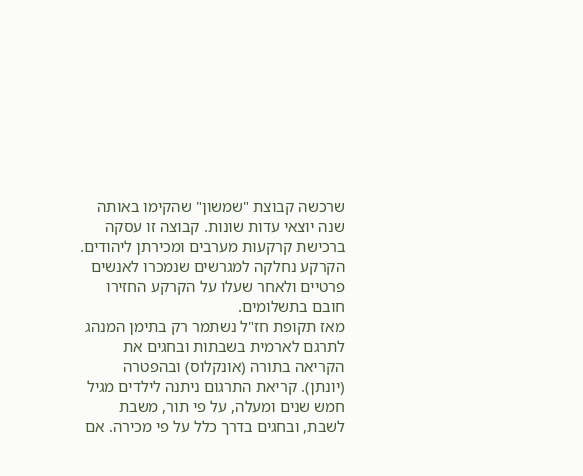שרכשה קבוצת "שמשון" שהקימו באותה שנה יוצאי עדות שונות. קבוצה זו עסקה ברכישת קרקעות מערבים ומכירתן ליהודים. הקרקע נחלקה למגרשים שנמכרו לאנשים פרטיים ולאחר שעלו על הקרקע החזירו חובם בתשלומים.
מאז תקופת חז"ל נשתמר רק בתימן המנהג לתרגם לארמית בשבתות ובחגים את הקריאה בתורה (אונקלוס) ובהפטרה (יונתן). קריאת התרגום ניתנה לילדים מגיל חמש שנים ומעלה, על פי תור, משבת לשבת, ובחגים בדרך כלל על פי מכירה. אם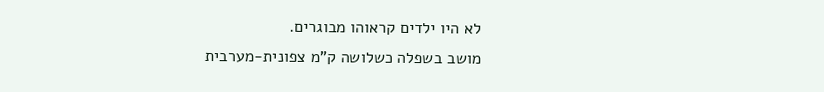לא היו ילדים קראוהו מבוגרים.
מושב בשפלה כשלושה ק"מ צפונית-מערבית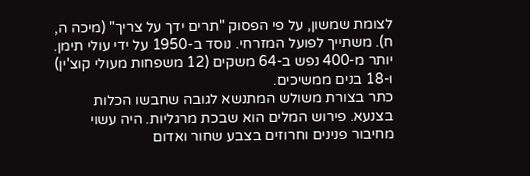לצומת שמשון, על פי הפסוק "תרים ידך על צריך" (מיכה ה, ח). משתייך לפועל המזרחי. נוסד ב-1950 על ידי עולי תימן. יותר מ-400 נפש ב-64 משקים (12 משפחות מעולי קוצ'ין) ו-18 בנים ממשיכים.
כתר בצורת משולש המתנשא לגובה שחבשו הכלות בצנעא. פירוש המלים הוא שבכת מרגליות. היה עשוי מחיבור פנינים וחרוזים בצבע שחור ואדום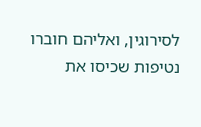לסירוגין, ואליהם חוברו נטיפות שכיסו את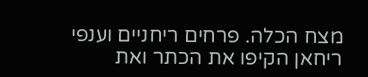מצח הכלה. פרחים ריחניים וענפי ריחאן הקיפו את הכתר ואת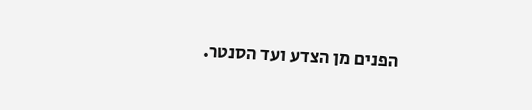הפנים מן הצדע ועד הסנטר.